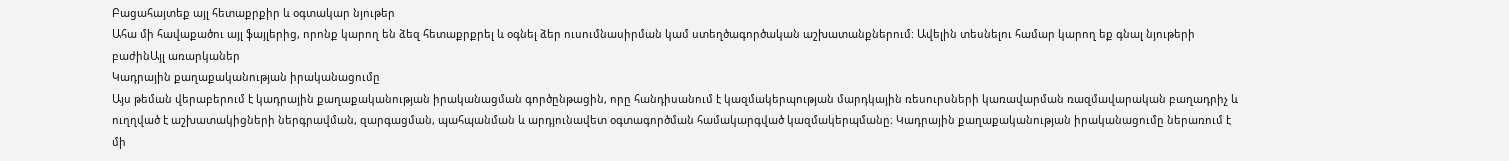Բացահայտեք այլ հետաքրքիր և օգտակար նյութեր
Ահա մի հավաքածու այլ ֆայլերից, որոնք կարող են ձեզ հետաքրքրել և օգնել ձեր ուսումնասիրման կամ ստեղծագործական աշխատանքներում: Ավելին տեսնելու համար կարող եք գնալ նյութերի բաժինԱյլ առարկաներ
Կադրային քաղաքականության իրականացումը
Այս թեման վերաբերում է կադրային քաղաքականության իրականացման գործընթացին, որը հանդիսանում է կազմակերպության մարդկային ռեսուրսների կառավարման ռազմավարական բաղադրիչ և ուղղված է աշխատակիցների ներգրավման, զարգացման, պահպանման և արդյունավետ օգտագործման համակարգված կազմակերպմանը։ Կադրային քաղաքականության իրականացումը ներառում է մի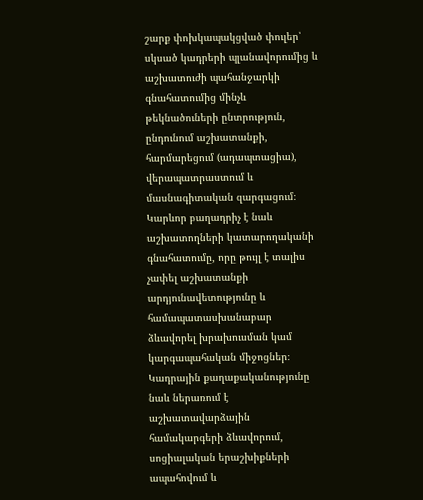շարք փոխկապակցված փուլեր՝ սկսած կադրերի պլանավորումից և աշխատուժի պահանջարկի գնահատումից մինչև թեկնածուների ընտրություն, ընդունում աշխատանքի, հարմարեցում (ադապտացիա), վերապատրաստում և մասնագիտական զարգացում։ Կարևոր բաղադրիչ է նաև աշխատողների կատարողականի գնահատումը, որը թույլ է տալիս չափել աշխատանքի արդյունավետությունը և համապատասխանաբար ձևավորել խրախուսման կամ կարգապահական միջոցներ։ Կադրային քաղաքականությունը նաև ներառում է աշխատավարձային համակարգերի ձևավորում, սոցիալական երաշխիքների ապահովում և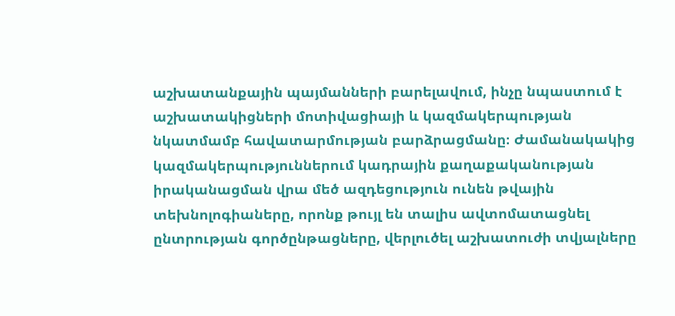աշխատանքային պայմանների բարելավում, ինչը նպաստում է աշխատակիցների մոտիվացիայի և կազմակերպության նկատմամբ հավատարմության բարձրացմանը։ Ժամանակակից կազմակերպություններում կադրային քաղաքականության իրականացման վրա մեծ ազդեցություն ունեն թվային տեխնոլոգիաները, որոնք թույլ են տալիս ավտոմատացնել ընտրության գործընթացները, վերլուծել աշխատուժի տվյալները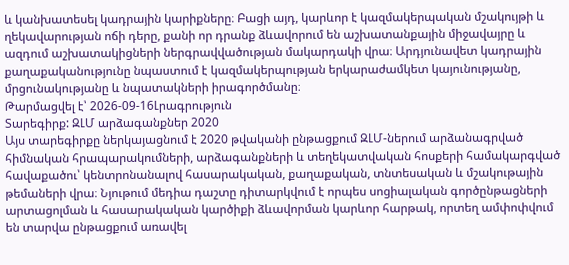և կանխատեսել կադրային կարիքները։ Բացի այդ, կարևոր է կազմակերպական մշակույթի և ղեկավարության ոճի դերը, քանի որ դրանք ձևավորում են աշխատանքային միջավայրը և ազդում աշխատակիցների ներգրավվածության մակարդակի վրա։ Արդյունավետ կադրային քաղաքականությունը նպաստում է կազմակերպության երկարաժամկետ կայունությանը, մրցունակությանը և նպատակների իրագործմանը։
Թարմացվել է՝ 2026-09-16Լրագրություն
Տարեգիրք: ԶԼՄ արձագանքներ 2020
Այս տարեգիրքը ներկայացնում է 2020 թվականի ընթացքում ԶԼՄ-ներում արձանագրված հիմնական հրապարակումների, արձագանքների և տեղեկատվական հոսքերի համակարգված հավաքածու՝ կենտրոնանալով հասարակական, քաղաքական, տնտեսական և մշակութային թեմաների վրա։ Նյութում մեդիա դաշտը դիտարկվում է որպես սոցիալական գործընթացների արտացոլման և հասարակական կարծիքի ձևավորման կարևոր հարթակ, որտեղ ամփոփվում են տարվա ընթացքում առավել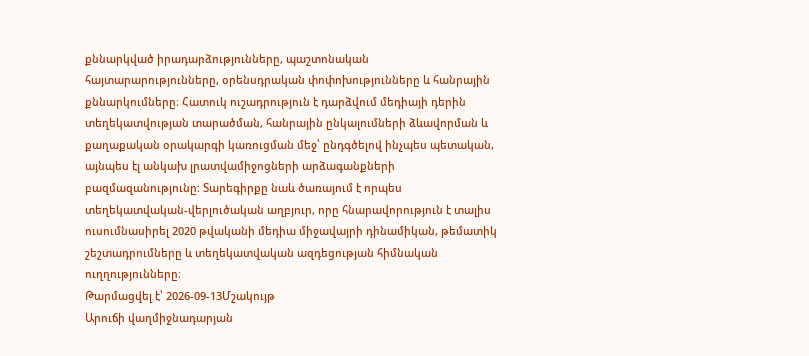քննարկված իրադարձությունները, պաշտոնական հայտարարությունները, օրենսդրական փոփոխությունները և հանրային քննարկումները։ Հատուկ ուշադրություն է դարձվում մեդիայի դերին տեղեկատվության տարածման, հանրային ընկալումների ձևավորման և քաղաքական օրակարգի կառուցման մեջ՝ ընդգծելով ինչպես պետական, այնպես էլ անկախ լրատվամիջոցների արձագանքների բազմազանությունը։ Տարեգիրքը նաև ծառայում է որպես տեղեկատվական-վերլուծական աղբյուր, որը հնարավորություն է տալիս ուսումնասիրել 2020 թվականի մեդիա միջավայրի դինամիկան, թեմատիկ շեշտադրումները և տեղեկատվական ազդեցության հիմնական ուղղությունները։
Թարմացվել է՝ 2026-09-13Մշակույթ
Արուճի վաղմիջնադարյան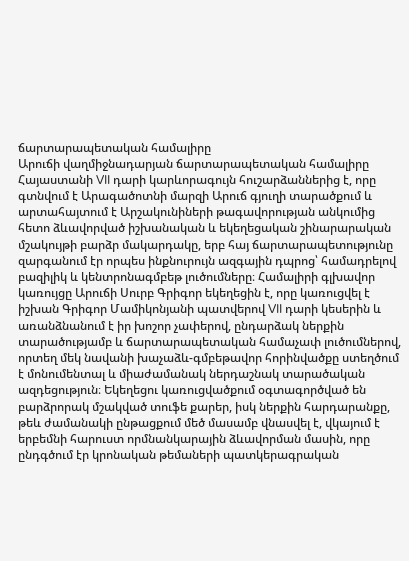ճարտարապետական համալիրը
Արուճի վաղմիջնադարյան ճարտարապետական համալիրը Հայաստանի VII դարի կարևորագույն հուշարձաններից է, որը գտնվում է Արագածոտնի մարզի Արուճ գյուղի տարածքում և արտահայտում է Արշակունիների թագավորության անկումից հետո ձևավորված իշխանական և եկեղեցական շինարարական մշակույթի բարձր մակարդակը, երբ հայ ճարտարապետությունը զարգանում էր որպես ինքնուրույն ազգային դպրոց՝ համադրելով բազիլիկ և կենտրոնագմբեթ լուծումները։ Համալիրի գլխավոր կառույցը Արուճի Սուրբ Գրիգոր եկեղեցին է, որը կառուցվել է իշխան Գրիգոր Մամիկոնյանի պատվերով VII դարի կեսերին և առանձնանում է իր խոշոր չափերով, ընդարձակ ներքին տարածությամբ և ճարտարապետական համաչափ լուծումներով, որտեղ մեկ նավանի խաչաձև-գմբեթավոր հորինվածքը ստեղծում է մոնումենտալ և միաժամանակ ներդաշնակ տարածական ազդեցություն։ Եկեղեցու կառուցվածքում օգտագործված են բարձրորակ մշակված տուֆե քարեր, իսկ ներքին հարդարանքը, թեև ժամանակի ընթացքում մեծ մասամբ վնասվել է, վկայում է երբեմնի հարուստ որմնանկարային ձևավորման մասին, որը ընդգծում էր կրոնական թեմաների պատկերագրական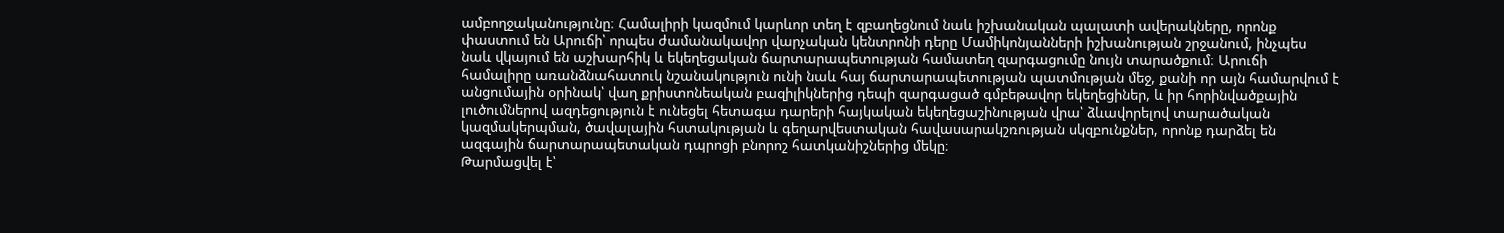ամբողջականությունը։ Համալիրի կազմում կարևոր տեղ է զբաղեցնում նաև իշխանական պալատի ավերակները, որոնք փաստում են Արուճի՝ որպես ժամանակավոր վարչական կենտրոնի դերը Մամիկոնյանների իշխանության շրջանում, ինչպես նաև վկայում են աշխարհիկ և եկեղեցական ճարտարապետության համատեղ զարգացումը նույն տարածքում։ Արուճի համալիրը առանձնահատուկ նշանակություն ունի նաև հայ ճարտարապետության պատմության մեջ, քանի որ այն համարվում է անցումային օրինակ՝ վաղ քրիստոնեական բազիլիկներից դեպի զարգացած գմբեթավոր եկեղեցիներ, և իր հորինվածքային լուծումներով ազդեցություն է ունեցել հետագա դարերի հայկական եկեղեցաշինության վրա՝ ձևավորելով տարածական կազմակերպման, ծավալային հստակության և գեղարվեստական հավասարակշռության սկզբունքներ, որոնք դարձել են ազգային ճարտարապետական դպրոցի բնորոշ հատկանիշներից մեկը։
Թարմացվել է՝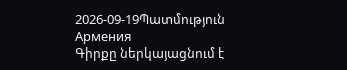2026-09-19Պատմություն
Армения
Գիրքը ներկայացնում է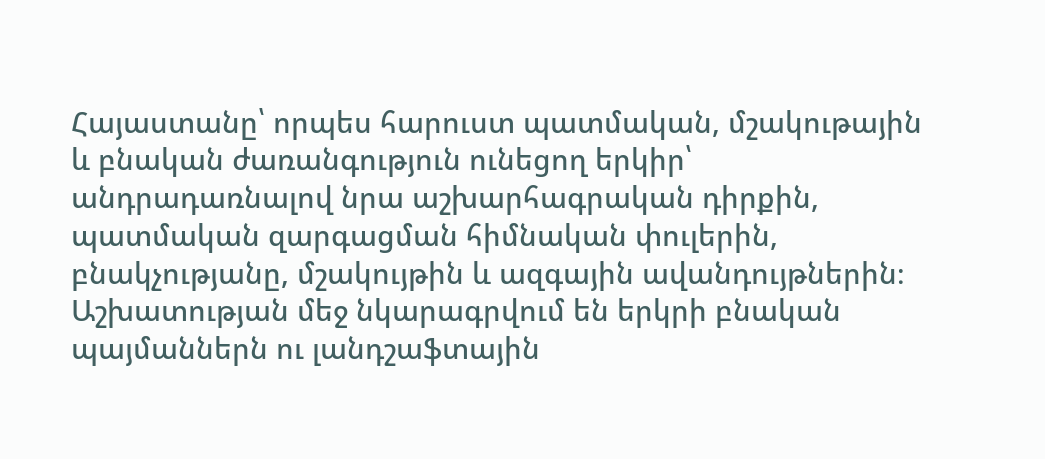Հայաստանը՝ որպես հարուստ պատմական, մշակութային և բնական ժառանգություն ունեցող երկիր՝ անդրադառնալով նրա աշխարհագրական դիրքին, պատմական զարգացման հիմնական փուլերին, բնակչությանը, մշակույթին և ազգային ավանդույթներին։ Աշխատության մեջ նկարագրվում են երկրի բնական պայմաններն ու լանդշաֆտային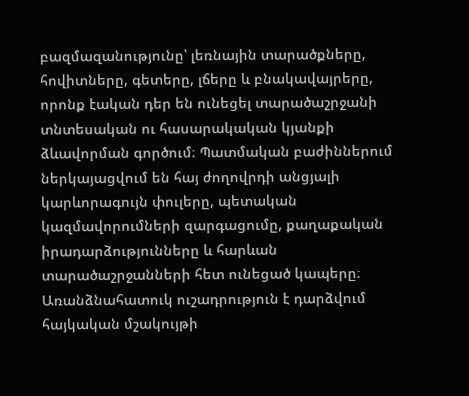բազմազանությունը՝ լեռնային տարածքները, հովիտները, գետերը, լճերը և բնակավայրերը, որոնք էական դեր են ունեցել տարածաշրջանի տնտեսական ու հասարակական կյանքի ձևավորման գործում։ Պատմական բաժիններում ներկայացվում են հայ ժողովրդի անցյալի կարևորագույն փուլերը, պետական կազմավորումների զարգացումը, քաղաքական իրադարձությունները և հարևան տարածաշրջանների հետ ունեցած կապերը։ Առանձնահատուկ ուշադրություն է դարձվում հայկական մշակույթի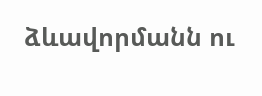ձևավորմանն ու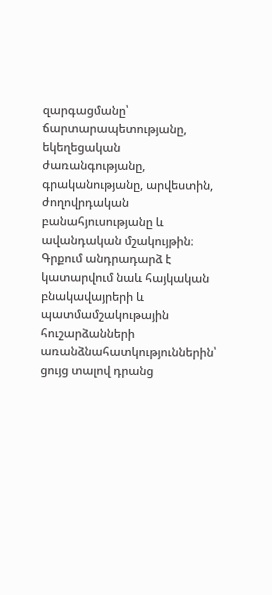զարգացմանը՝ ճարտարապետությանը, եկեղեցական ժառանգությանը, գրականությանը, արվեստին, ժողովրդական բանահյուսությանը և ավանդական մշակույթին։ Գրքում անդրադարձ է կատարվում նաև հայկական բնակավայրերի և պատմամշակութային հուշարձանների առանձնահատկություններին՝ ցույց տալով դրանց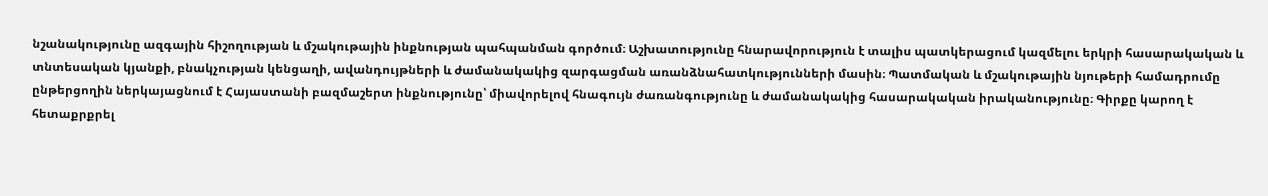նշանակությունը ազգային հիշողության և մշակութային ինքնության պահպանման գործում։ Աշխատությունը հնարավորություն է տալիս պատկերացում կազմելու երկրի հասարակական և տնտեսական կյանքի, բնակչության կենցաղի, ավանդույթների և ժամանակակից զարգացման առանձնահատկությունների մասին։ Պատմական և մշակութային նյութերի համադրումը ընթերցողին ներկայացնում է Հայաստանի բազմաշերտ ինքնությունը՝ միավորելով հնագույն ժառանգությունը և ժամանակակից հասարակական իրականությունը։ Գիրքը կարող է հետաքրքրել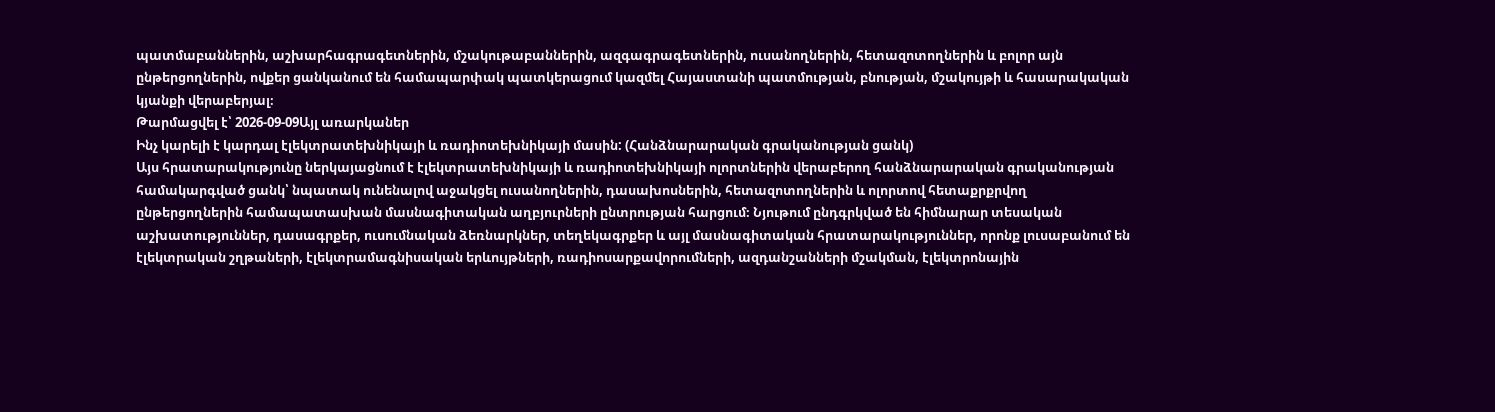պատմաբաններին, աշխարհագրագետներին, մշակութաբաններին, ազգագրագետներին, ուսանողներին, հետազոտողներին և բոլոր այն ընթերցողներին, ովքեր ցանկանում են համապարփակ պատկերացում կազմել Հայաստանի պատմության, բնության, մշակույթի և հասարակական կյանքի վերաբերյալ։
Թարմացվել է՝ 2026-09-09Այլ առարկաներ
Ինչ կարելի է կարդալ էլեկտրատեխնիկայի և ռադիոտեխնիկայի մասին: (Հանձնարարական գրականության ցանկ)
Այս հրատարակությունը ներկայացնում է էլեկտրատեխնիկայի և ռադիոտեխնիկայի ոլորտներին վերաբերող հանձնարարական գրականության համակարգված ցանկ՝ նպատակ ունենալով աջակցել ուսանողներին, դասախոսներին, հետազոտողներին և ոլորտով հետաքրքրվող ընթերցողներին համապատասխան մասնագիտական աղբյուրների ընտրության հարցում։ Նյութում ընդգրկված են հիմնարար տեսական աշխատություններ, դասագրքեր, ուսումնական ձեռնարկներ, տեղեկագրքեր և այլ մասնագիտական հրատարակություններ, որոնք լուսաբանում են էլեկտրական շղթաների, էլեկտրամագնիսական երևույթների, ռադիոսարքավորումների, ազդանշանների մշակման, էլեկտրոնային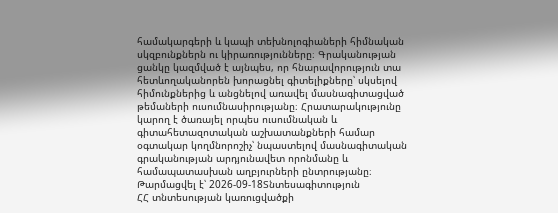համակարգերի և կապի տեխնոլոգիաների հիմնական սկզբունքներն ու կիրառությունները։ Գրականության ցանկը կազմված է այնպես, որ հնարավորություն տա հետևողականորեն խորացնել գիտելիքները՝ սկսելով հիմունքներից և անցնելով առավել մասնագիտացված թեմաների ուսումնասիրությանը։ Հրատարակությունը կարող է ծառայել որպես ուսումնական և գիտահետազոտական աշխատանքների համար օգտակար կողմնորոշիչ՝ նպաստելով մասնագիտական գրականության արդյունավետ որոնմանը և համապատասխան աղբյուրների ընտրությանը։
Թարմացվել է՝ 2026-09-18Տնտեսագիտություն
ՀՀ տնտեսության կառուցվածքի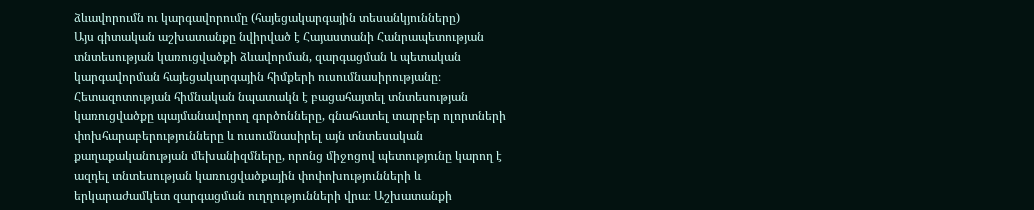ձևավորումն ու կարգավորումը (հայեցակարգային տեսանկյունները)
Այս գիտական աշխատանքը նվիրված է Հայաստանի Հանրապետության տնտեսության կառուցվածքի ձևավորման, զարգացման և պետական կարգավորման հայեցակարգային հիմքերի ուսումնասիրությանը։ Հետազոտության հիմնական նպատակն է բացահայտել տնտեսության կառուցվածքը պայմանավորող գործոնները, գնահատել տարբեր ոլորտների փոխհարաբերությունները և ուսումնասիրել այն տնտեսական քաղաքականության մեխանիզմները, որոնց միջոցով պետությունը կարող է ազդել տնտեսության կառուցվածքային փոփոխությունների և երկարաժամկետ զարգացման ուղղությունների վրա։ Աշխատանքի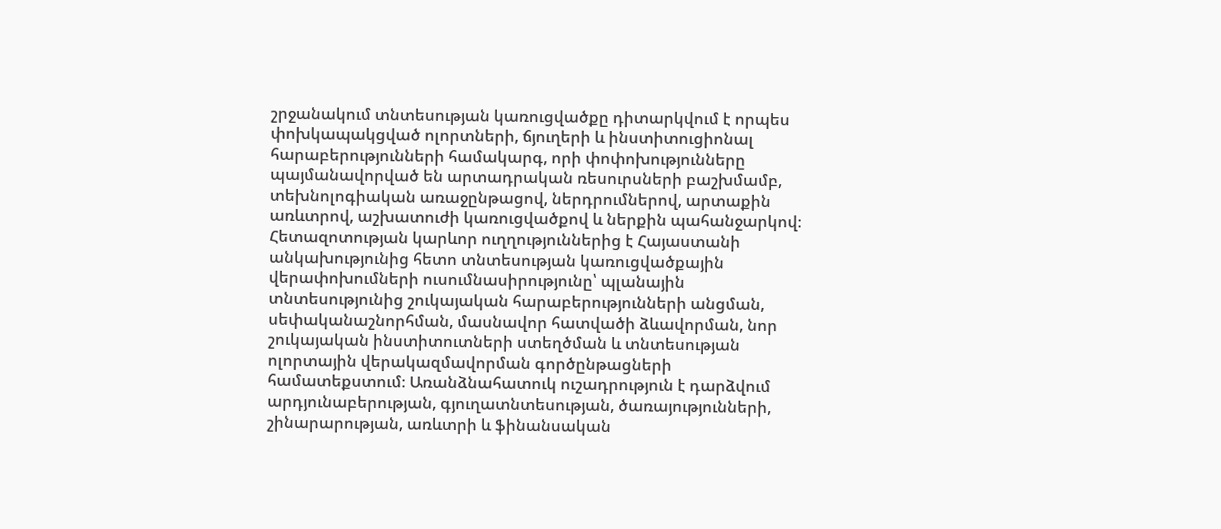շրջանակում տնտեսության կառուցվածքը դիտարկվում է որպես փոխկապակցված ոլորտների, ճյուղերի և ինստիտուցիոնալ հարաբերությունների համակարգ, որի փոփոխությունները պայմանավորված են արտադրական ռեսուրսների բաշխմամբ, տեխնոլոգիական առաջընթացով, ներդրումներով, արտաքին առևտրով, աշխատուժի կառուցվածքով և ներքին պահանջարկով։ Հետազոտության կարևոր ուղղություններից է Հայաստանի անկախությունից հետո տնտեսության կառուցվածքային վերափոխումների ուսումնասիրությունը՝ պլանային տնտեսությունից շուկայական հարաբերությունների անցման, սեփականաշնորհման, մասնավոր հատվածի ձևավորման, նոր շուկայական ինստիտուտների ստեղծման և տնտեսության ոլորտային վերակազմավորման գործընթացների համատեքստում։ Առանձնահատուկ ուշադրություն է դարձվում արդյունաբերության, գյուղատնտեսության, ծառայությունների, շինարարության, առևտրի և ֆինանսական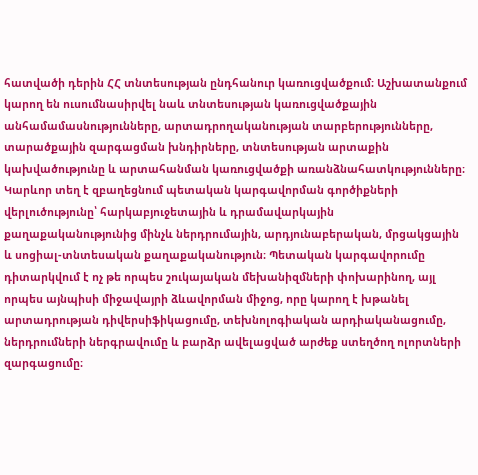հատվածի դերին ՀՀ տնտեսության ընդհանուր կառուցվածքում։ Աշխատանքում կարող են ուսումնասիրվել նաև տնտեսության կառուցվածքային անհամամասնությունները, արտադրողականության տարբերությունները, տարածքային զարգացման խնդիրները, տնտեսության արտաքին կախվածությունը և արտահանման կառուցվածքի առանձնահատկությունները։ Կարևոր տեղ է զբաղեցնում պետական կարգավորման գործիքների վերլուծությունը՝ հարկաբյուջետային և դրամավարկային քաղաքականությունից մինչև ներդրումային, արդյունաբերական, մրցակցային և սոցիալ-տնտեսական քաղաքականություն։ Պետական կարգավորումը դիտարկվում է ոչ թե որպես շուկայական մեխանիզմների փոխարինող, այլ որպես այնպիսի միջավայրի ձևավորման միջոց, որը կարող է խթանել արտադրության դիվերսիֆիկացումը, տեխնոլոգիական արդիականացումը, ներդրումների ներգրավումը և բարձր ավելացված արժեք ստեղծող ոլորտների զարգացումը։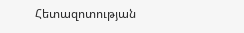Հետազոտության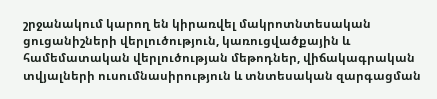շրջանակում կարող են կիրառվել մակրոտնտեսական ցուցանիշների վերլուծություն, կառուցվածքային և համեմատական վերլուծության մեթոդներ, վիճակագրական տվյալների ուսումնասիրություն և տնտեսական զարգացման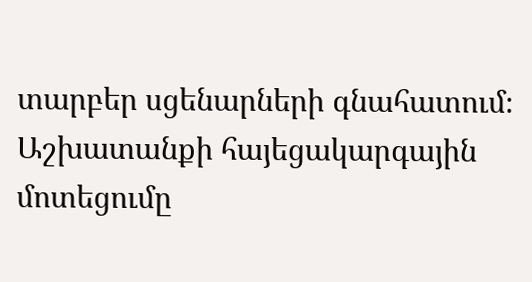տարբեր սցենարների գնահատում։ Աշխատանքի հայեցակարգային մոտեցումը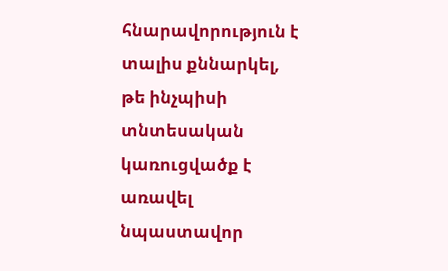հնարավորություն է տալիս քննարկել, թե ինչպիսի տնտեսական կառուցվածք է առավել նպաստավոր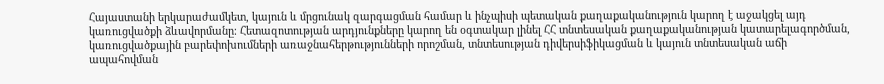Հայաստանի երկարաժամկետ, կայուն և մրցունակ զարգացման համար և ինչպիսի պետական քաղաքականություն կարող է աջակցել այդ կառուցվածքի ձևավորմանը։ Հետազոտության արդյունքները կարող են օգտակար լինել ՀՀ տնտեսական քաղաքականության կատարելագործման, կառուցվածքային բարեփոխումների առաջնահերթությունների որոշման, տնտեսության դիվերսիֆիկացման և կայուն տնտեսական աճի ապահովման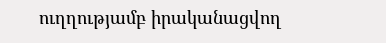ուղղությամբ իրականացվող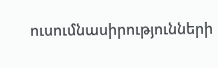ուսումնասիրությունների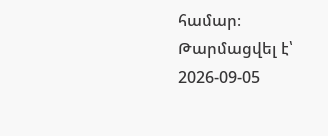համար։
Թարմացվել է՝ 2026-09-05